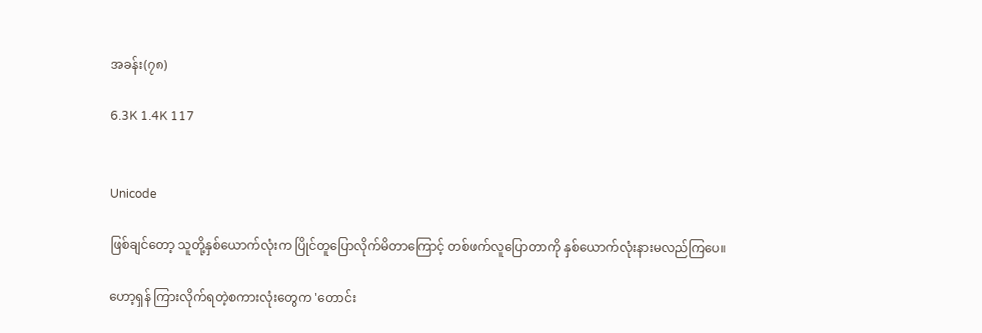အခန်း(၇၈)

6.3K 1.4K 117


Unicode

ဖြစ်ချင်တော့ သူတို့နှစ်ယောက်လုံးက ပြိုင်တူပြောလိုက်မိတာကြောင့် တစ်ဖက်လူပြောတာကို နှစ်ယောက်လုံးနားမလည်ကြပေ။

ဟော့ရှန် ကြားလိုက်ရတဲ့စကားလုံးတွေက 'တောင်း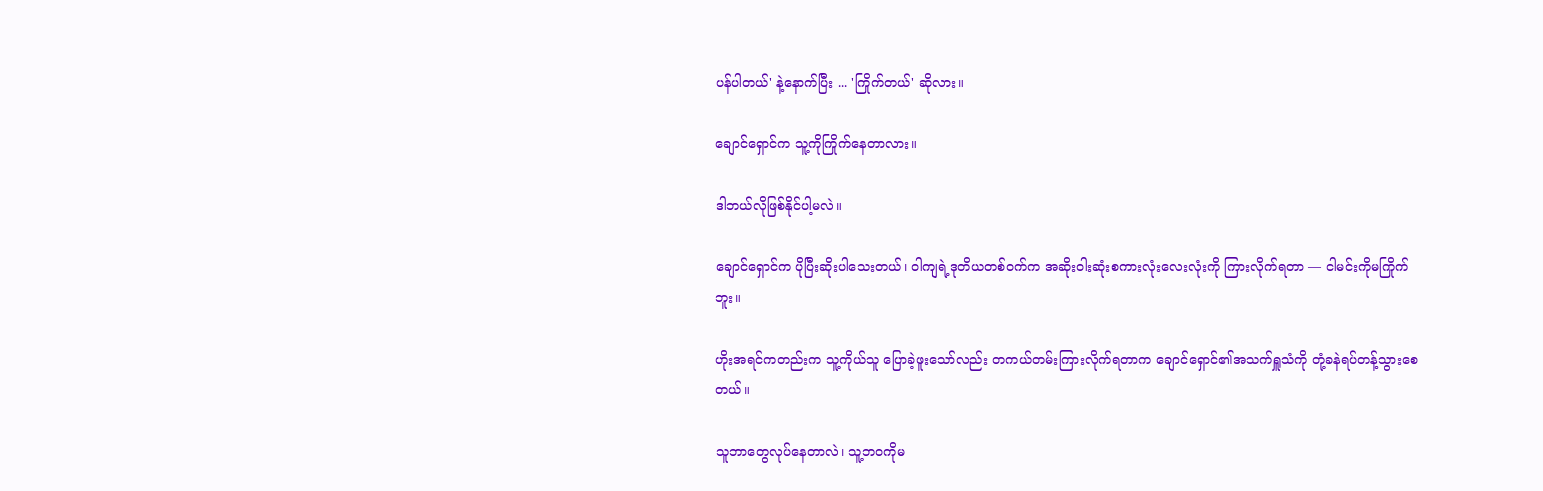ပန်ပါတယ်' နဲ့‌နောက်ပြီး ... 'ကြိုက်တယ်' ဆိုလား။

ချောင်ရှောင်က သူ့ကိုကြိုက်နေတာလား။

ဒါဘယ်လိုဖြစ်နိုင်ပါ့မလဲ။

ချောင်ရှောင်က ပိုပြီးဆိုးပါသေးတယ်၊ ဝါကျရဲ့ဒုတိယတစ်ဝက်က အဆိုးဝါးဆုံးစကားလုံးလေးလုံးကို ကြားလိုက်ရတာ — ငါမင်းကိုမကြိုက်ဘူး။

ဟိုးအရင်ကတည်းက သူ့ကိုယ်သူ ပြောခဲ့ဖူးသော်လည်း တကယ်တမ်းကြားလိုက်ရတာက ချောင်ရှောင်၏အသက်ရှူသံကို တုံ့ခနဲရပ်တန့်သွားစေတယ်။

သူဘာတွေလုပ်နေတာလဲ၊ သူ့ဘဝကိုမ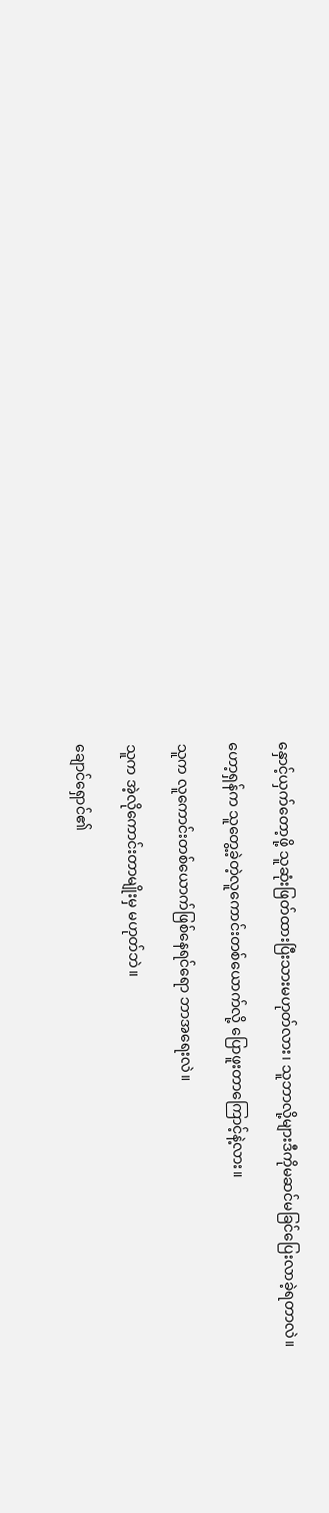နှောင့်ယှက်တော့ဖို့ သူဆုံးဖြတ်ထားပြီးသားမဟုတ်လား၊ သူဘာလို့များဒီကိုမဆင်မခြင်‌ပြေးလာခဲ့ရတာလဲ။

ဟော့ရှန်က သူတွေ့ခဲ့တဲ့လူကောင်းတစ်ယောက်လို့ ပြောဖူးတာကြောင့်နဲ့လား။

သူက လူကောင်းတစ်ယောက်ဖြစ်နေရင်ရော ဘာအရေးလဲ။

သူက အဲ့လိုကောင်းတာမျိုးမှ မဟုတ်ဘဲ။

ချောင်ရှောင်၏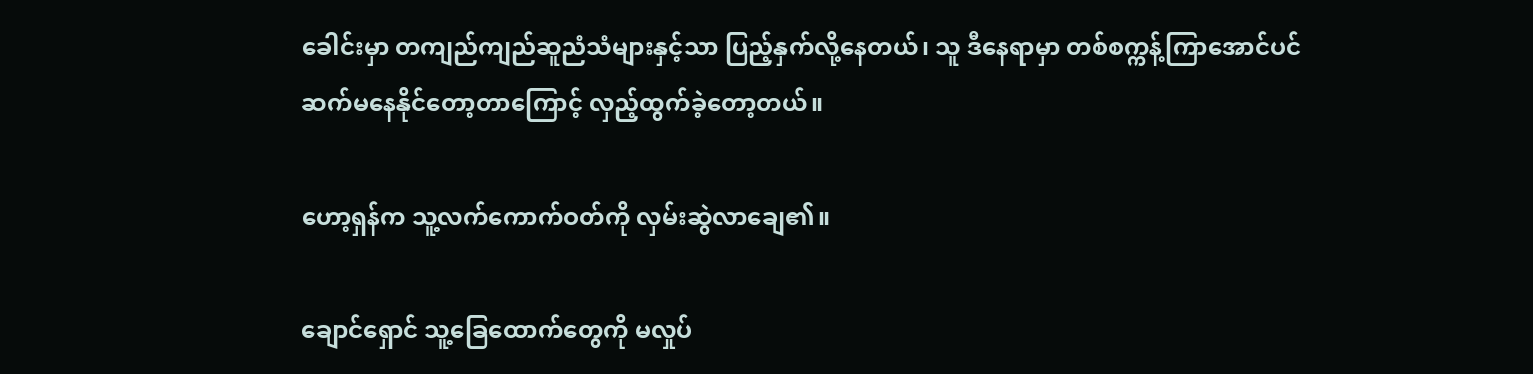ခေါင်းမှာ တကျည်ကျည်ဆူညံသံများနှင့်သာ ပြည့်နှက်လို့နေတယ်၊ သူ ဒီနေရာမှာ တစ်စက္ကန့်ကြာအောင်ပင် ဆက်မနေနိုင်တော့တာကြောင့် လှည့်ထွက်ခဲ့တော့တယ်။

ဟော့ရှန်က သူ့လက်ကောက်ဝတ်ကို လှမ်းဆွဲလာချေ၏။

ချောင်ရှောင် သူ့ခြေထောက်တွေကို မလှုပ်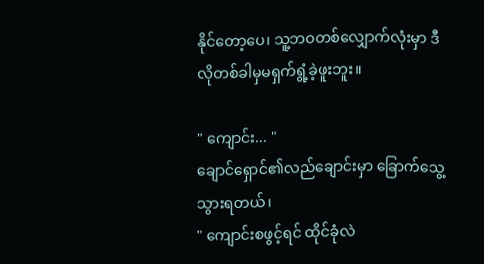နိုင်တော့ပေ၊ သူ့ဘဝတစ်လျှောက်လုံးမှာ ဒီလိုတစ်ခါမှမရှက်ရွံ့ခဲ့ဖူးဘူး။

" ကျောင်း... "
ချောင်ရှောင်၏လည်ချောင်းမှာ ခြောက်သွေ့သွားရတယ်၊
" ကျောင်းစဖွင့်ရင် ထိုင်ခုံလဲ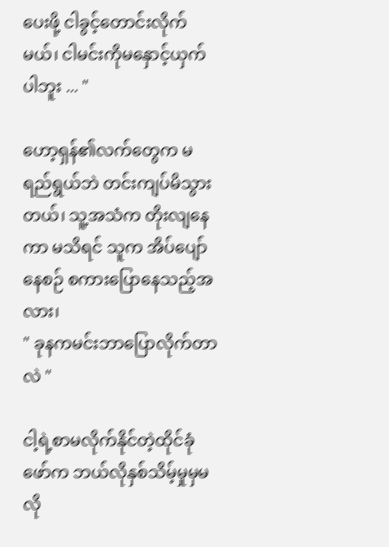ပေးဖို့ ငါခွင့်တောင်းလိုက်မယ်၊ ငါမင်းကိုမနှောင့်ယှက်ပါဘူး ... "

ဟော့ရှန်၏လက်တွေက မရည်ရွယ်ဘဲ တင်းကျပ်မိသွားတယ်၊ သူ့အသံက တိုးလျနေကာ မသိရင် သူက ‌အိပ်ပျော်နေစဉ် စကားပြောနေသည့်အလား၊
" ခုနကမင်းဘာပြောလိုက်တာလဲ "

ငါ့ရဲ့စာမလိုက်နိုင်တဲ့ထိုင်ခုံဖော်က ဘယ်လိုနှစ်သိမ့်မှုမှမလို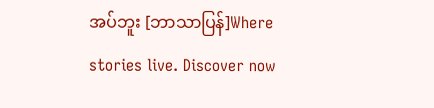အပ်ဘူး [ဘာသာပြန်]Where stories live. Discover now